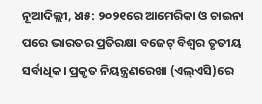ନୂଆଦିଲ୍ଲୀ, ୪ା୫: ୨୦୨୧ରେ ଆମେରିକା ଓ ଚାଇନା ପରେ ଭାରତର ପ୍ରତିରକ୍ଷା ବଜେଟ୍ ବିଶ୍ୱର ତୃତୀୟ ସର୍ବାଧିକ। ପ୍ରକୃତ ନିୟନ୍ତ୍ରଣରେଖା (ଏଲ୍ଏସି)ରେ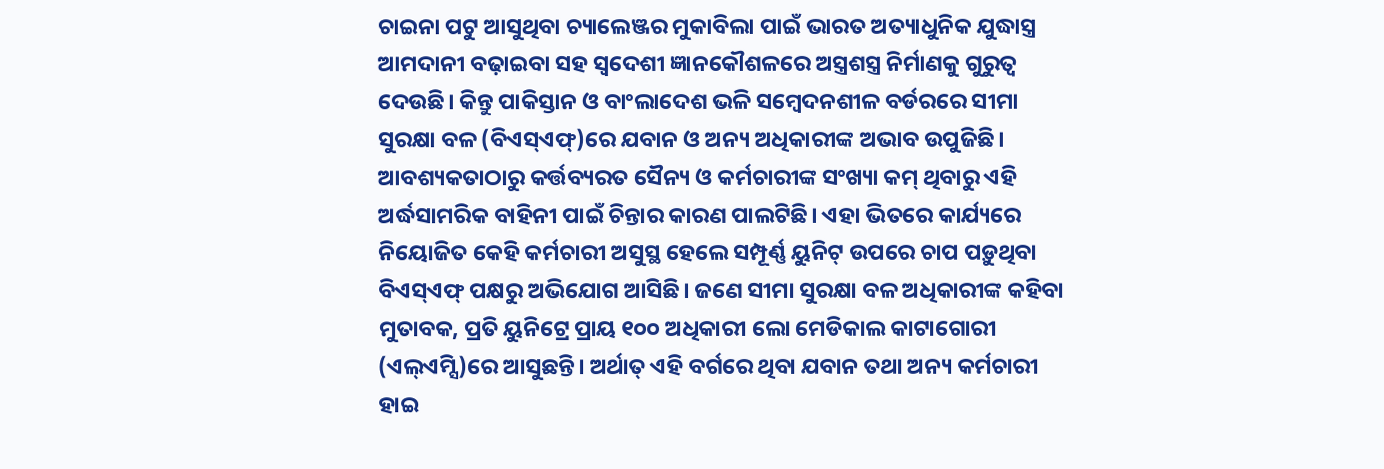ଚାଇନା ପଟୁ ଆସୁଥିବା ଚ୍ୟାଲେଞ୍ଜର ମୁକାବିଲା ପାଇଁ ଭାରତ ଅତ୍ୟାଧୁନିକ ଯୁଦ୍ଧାସ୍ତ୍ର ଆମଦାନୀ ବଢ଼ାଇବା ସହ ସ୍ବଦେଶୀ ଜ୍ଞାନକୌଶଳରେ ଅସ୍ତ୍ରଶସ୍ତ୍ର ନିର୍ମାଣକୁ ଗୁରୁତ୍ୱ ଦେଉଛି। କିନ୍ତୁ ପାକିସ୍ତାନ ଓ ବାଂଲାଦେଶ ଭଳି ସମ୍ବେଦନଶୀଳ ବର୍ଡରରେ ସୀମା ସୁରକ୍ଷା ବଳ (ବିଏସ୍ଏଫ୍)ରେ ଯବାନ ଓ ଅନ୍ୟ ଅଧିକାରୀଙ୍କ ଅଭାବ ଉପୁଜିଛି। ଆବଶ୍ୟକତାଠାରୁ କର୍ତ୍ତବ୍ୟରତ ସୈନ୍ୟ ଓ କର୍ମଚାରୀଙ୍କ ସଂଖ୍ୟା କମ୍ ଥିବାରୁ ଏହି ଅର୍ଦ୍ଧସାମରିକ ବାହିନୀ ପାଇଁ ଚିନ୍ତାର କାରଣ ପାଲଟିଛି। ଏହା ଭିତରେ କାର୍ଯ୍ୟରେ ନିୟୋଜିତ କେହି କର୍ମଚାରୀ ଅସୁସ୍ଥ ହେଲେ ସମ୍ପୂର୍ଣ୍ଣ ୟୁନିଟ୍ ଉପରେ ଚାପ ପଡ଼ୁଥିବା ବିଏସ୍ଏଫ୍ ପକ୍ଷରୁ ଅଭିଯୋଗ ଆସିଛି। ଜଣେ ସୀମା ସୁରକ୍ଷା ବଳ ଅଧିକାରୀଙ୍କ କହିବା ମୁତାବକ, ପ୍ରତି ୟୁନିଟ୍ରେ ପ୍ରାୟ ୧୦୦ ଅଧିକାରୀ ଲୋ ମେଡିକାଲ କାଟାଗୋରୀ (ଏଲ୍ଏମ୍ସି)ରେ ଆସୁଛନ୍ତି। ଅର୍ଥାତ୍ ଏହି ବର୍ଗରେ ଥିବା ଯବାନ ତଥା ଅନ୍ୟ କର୍ମଚାରୀ ହାଇ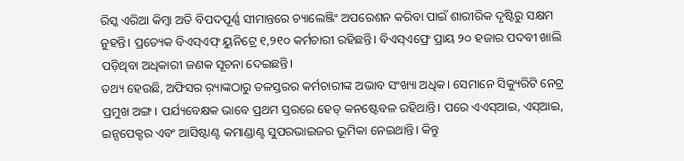ରିସ୍କ ଏରିଆ କିମ୍ବା ଅତି ବିପଦପୂର୍ଣ୍ଣ ସୀମାନ୍ତରେ ଚ୍ୟାଲେଞ୍ଜିଂ ଅପରେଶନ କରିବା ପାଇଁ ଶାରୀରିକ ଦୃଷ୍ଟିରୁ ସକ୍ଷମ ନୁହନ୍ତି। ପ୍ରତ୍ୟେକ ବିଏସ୍ଏଫ୍ ୟୁନିଟ୍ରେ ୧,୨୧୦ କର୍ମଚାରୀ ରହିଛନ୍ତି। ବିଏସ୍ଏଫ୍ରେ ପ୍ରାୟ ୨୦ ହଜାର ପଦବୀ ଖାଲି ପଡ଼ିଥିବା ଅଧିକାରୀ ଜଣକ ସୂଚନା ଦେଇଛନ୍ତି।
ତଥ୍ୟ ହେଉଛି, ଅଫିସର ର଼୍ୟାଙ୍କଠାରୁ ତଳସ୍ତରର କର୍ମଚାରୀଙ୍କ ଅଭାବ ସଂଖ୍ୟା ଅଧିକ। ସେମାନେ ସିକ୍ୟୁରିଟି ନେଟ୍ର ପ୍ରମୁଖ ଅଙ୍ଗ। ପର୍ଯ୍ୟବେକ୍ଷକ ଭାବେ ପ୍ରଥମ ସ୍ତରରେ ହେଡ୍ କନଷ୍ଟେବଳ ରହିଥାନ୍ତି। ପରେ ଏଏସ୍ଆଇ, ଏସ୍ଆଇ, ଇନ୍ସପେକ୍ଟର ଏବଂ ଆସିଷ୍ଟାଣ୍ଟ କମାଣ୍ଡାଣ୍ଟ ସୁପରଭାଇଜର ଭୂମିକା ନେଇଥାନ୍ତି। କିନ୍ତୁ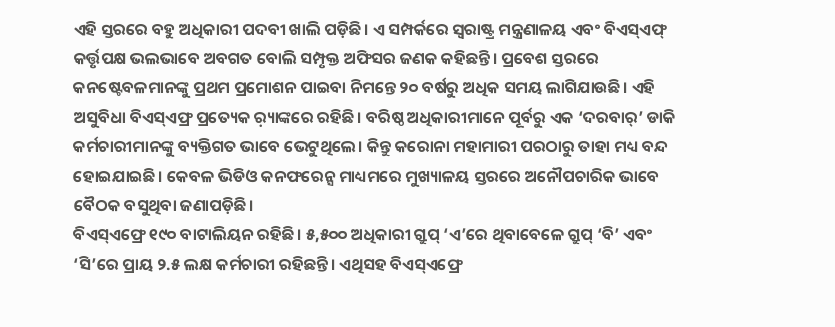ଏହି ସ୍ତରରେ ବହୁ ଅଧିକାରୀ ପଦବୀ ଖାଲି ପଡ଼ିଛି। ଏ ସମ୍ପର୍କରେ ସ୍ବରାଷ୍ଟ୍ର ମନ୍ତ୍ରଣାଳୟ ଏବଂ ବିଏସ୍ଏଫ୍ କର୍ତ୍ତୃପକ୍ଷ ଭଲଭାବେ ଅବଗତ ବୋଲି ସମ୍ପୃକ୍ତ ଅଫିସର ଜଣକ କହିଛନ୍ତି। ପ୍ରବେଶ ସ୍ତରରେ କନଷ୍ଟେବଳମାନଙ୍କୁ ପ୍ରଥମ ପ୍ରମୋଶନ ପାଇବା ନିମନ୍ତେ ୨୦ ବର୍ଷରୁ ଅଧିକ ସମୟ ଲାଗିଯାଉଛି। ଏହି ଅସୁବିଧା ବିଏସ୍ଏଫ୍ର ପ୍ରତ୍ୟେକ ର଼୍ୟାଙ୍କରେ ରହିଛି। ବରିଷ୍ଠ ଅଧିକାରୀମାନେ ପୂର୍ବରୁ ଏକ ‘ଦରବାର୍’ ଡାକି କର୍ମଚାରୀମାନଙ୍କୁ ବ୍ୟକ୍ତିଗତ ଭାବେ ଭେଟୁଥିଲେ। କିନ୍ତୁ କରୋନା ମହାମାରୀ ପରଠାରୁ ତାହା ମଧ୍ୟ ବନ୍ଦ ହୋଇଯାଇଛି। କେବଳ ଭିଡିଓ କନଫରେନ୍ସ ମାଧ୍ୟମରେ ମୁଖ୍ୟାଳୟ ସ୍ତରରେ ଅନୌପଚାରିକ ଭାବେ ବୈଠକ ବସୁଥିବା ଜଣାପଡ଼ିଛି।
ବିଏସ୍ଏଫ୍ରେ ୧୯୦ ବାଟାଲିୟନ ରହିଛି। ୫,୫୦୦ ଅଧିକାରୀ ଗ୍ରୁପ୍ ‘ଏ’ରେ ଥିବାବେଳେ ଗ୍ରୁପ୍ ‘ବି’ ଏବଂ ‘ସି’ରେ ପ୍ରାୟ ୨.୫ ଲକ୍ଷ କର୍ମଚାରୀ ରହିଛନ୍ତି। ଏଥିସହ ବିଏସ୍ଏଫ୍ରେ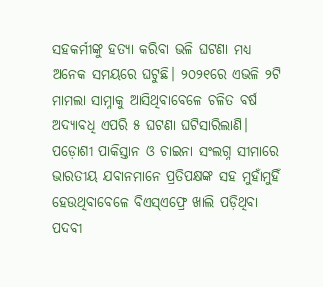ସହକର୍ମୀଙ୍କୁ ହତ୍ୟା କରିବା ଭଳି ଘଟଣା ମଧ୍ୟ ଅନେକ ସମୟରେ ଘଟୁଛି। ୨୦୨୧ରେ ଏଭଳି ୨ଟି ମାମଲା ସାମ୍ନାକୁ ଆସିଥିବାବେଳେ ଚଳିତ ବର୍ଷ ଅଦ୍ୟାବଧି ଏପରି ୫ ଘଟଣା ଘଟିସାରିଲାଣି। ପଡ଼ୋଶୀ ପାକିସ୍ତାନ ଓ ଚାଇନା ସଂଲଗ୍ନ ସୀମାରେ ଭାରତୀୟ ଯବାନମାନେ ପ୍ରତିପକ୍ଷଙ୍କ ସହ ମୁହାଁମୁହିଁ ହେଉଥିବାବେଳେ ବିଏସ୍ଏଫ୍ରେ ଖାଲି ପଡ଼ିଥିବା ପଦବୀ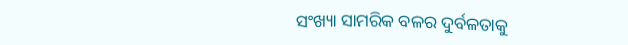ସଂଖ୍ୟା ସାମରିକ ବଳର ଦୁର୍ବଳତାକୁ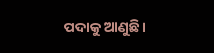ପଦାକୁ ଆଣୁଛି।